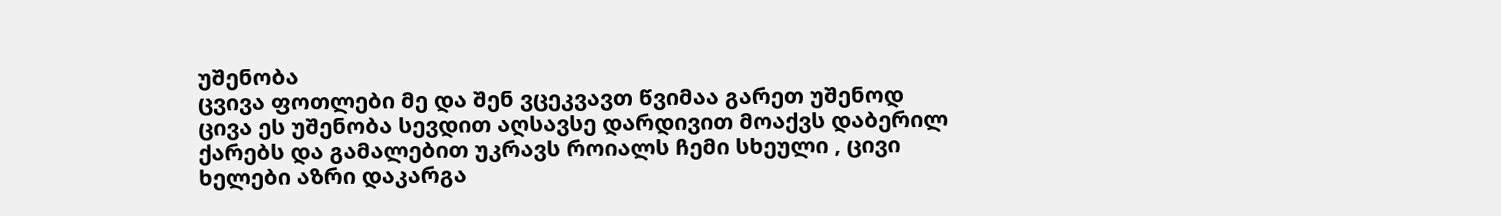უშენობა
ცვივა ფოთლები მე და შენ ვცეკვავთ წვიმაა გარეთ უშენოდ ცივა ეს უშენობა სევდით აღსავსე დარდივით მოაქვს დაბერილ ქარებს და გამალებით უკრავს როიალს ჩემი სხეული , ცივი ხელები აზრი დაკარგა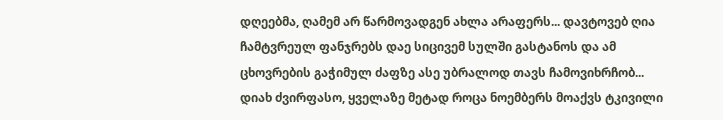დღეებმა, ღამემ არ წარმოვადგენ ახლა არაფერს... დავტოვებ ღია ჩამტვრეულ ფანჯრებს დაე სიცივემ სულში გასტანოს და ამ ცხოვრების გაჭიმულ ძაფზე ასე უბრალოდ თავს ჩამოვიხრჩობ... დიახ ძვირფასო, ყველაზე მეტად როცა ნოემბერს მოაქვს ტკივილი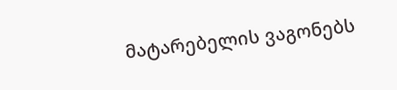მატარებელის ვაგონებს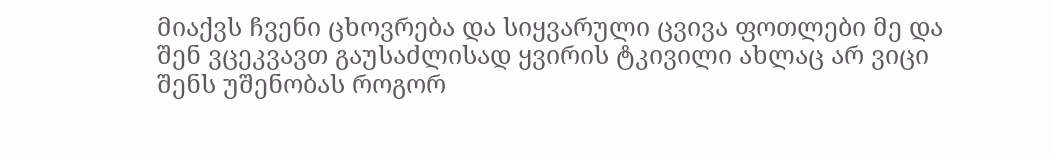მიაქვს ჩვენი ცხოვრება და სიყვარული ცვივა ფოთლები მე და შენ ვცეკვავთ გაუსაძლისად ყვირის ტკივილი ახლაც არ ვიცი შენს უშენობას როგორ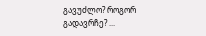გავუძლო? როგორ გადავრჩე? ...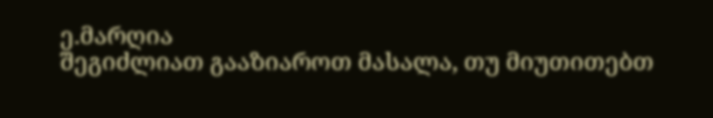ე.მარღია
შეგიძლიათ გააზიაროთ მასალა, თუ მიუთითებთ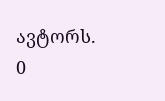ავტორს.
0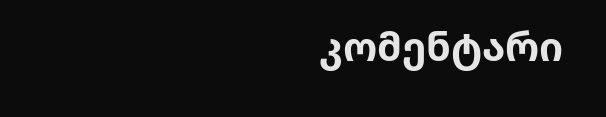კომენტარი